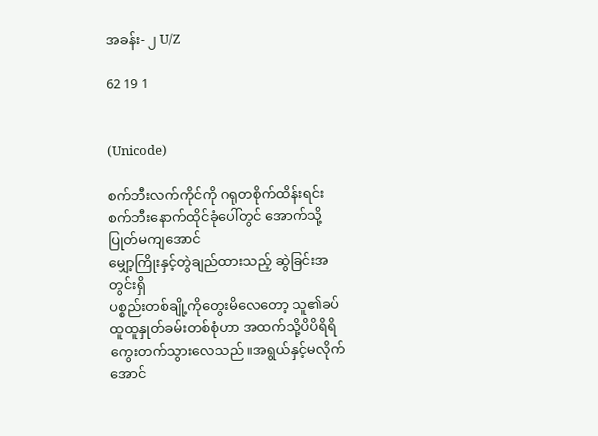အခန်း- ၂ U/Z

62 19 1


(Unicode)

စက်ဘီးလက်ကိုင်ကို ဂရုတစိုက်ထိန်းရင်း
စက်ဘီးနောက်ထိုင်ခုံပေါ်တွင် အောက်သို့ပြုတ်မကျအောင်
မျှော့ကြိုးနှင့်တွဲချည်ထားသည့် ဆွဲခြင်းအတွင်းရှိ
ပစ္စည်းတစ်ချို့ကိုတွေးမိလေတော့ သူ၏ခပ်ထူထူနှုတ်ခမ်းတစ်စုံဟာ အထက်သို့ပိပိရိရိ
ကွေးတက်သွားလေသည်။အရွယ်နှင့်မလိုက်အောင်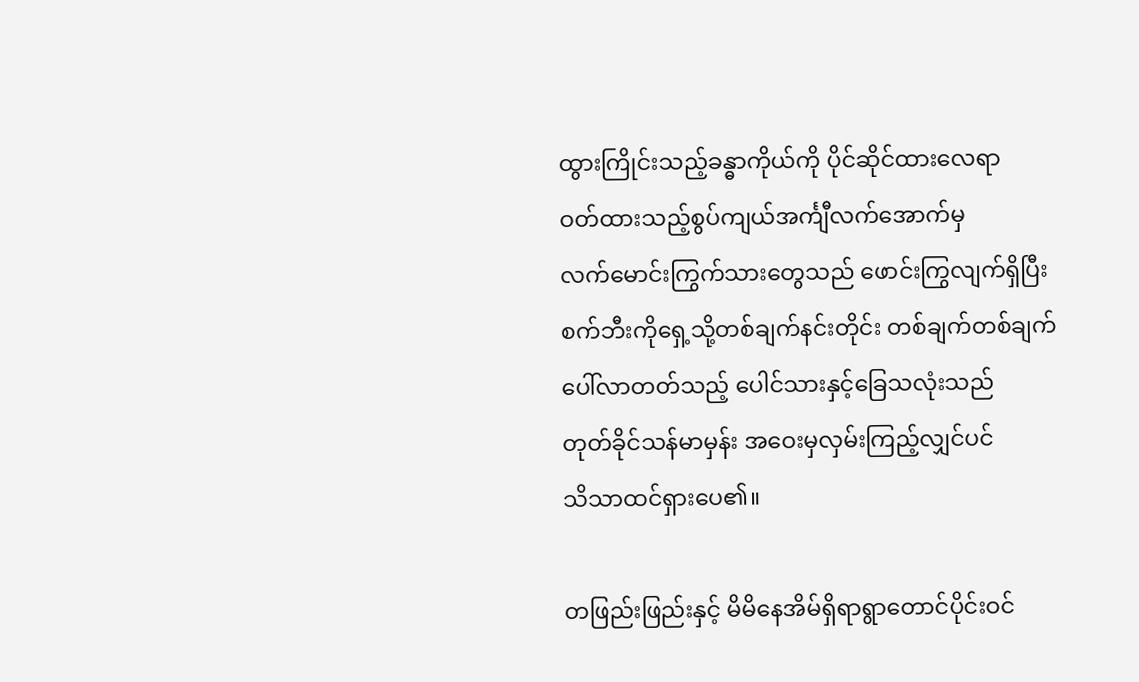ထွားကြိုင်းသည့်ခန္ဓာကိုယ်ကို ပိုင်ဆိုင်ထားလေရာ
ဝတ်ထားသည့်စွပ်ကျယ်အင်္ကျီလက်အောက်မှ
လက်မောင်းကြွက်သားတွေသည် ဖောင်းကြွလျက်ရှိပြီး
စက်ဘီးကိုရှေ့သို့တစ်ချက်နင်းတိုင်း တစ်ချက်တစ်ချက်
ပေါ်လာတတ်သည့် ပေါင်သားနှင့်ခြေသလုံးသည်
တုတ်ခိုင်သန်မာမှန်း အဝေးမှလှမ်းကြည့်လျှင်ပင်
သိသာထင်ရှားပေ၏။

တဖြည်းဖြည်းနှင့် မိမိနေအိမ်ရှိရာရွာတောင်ပိုင်းဝင်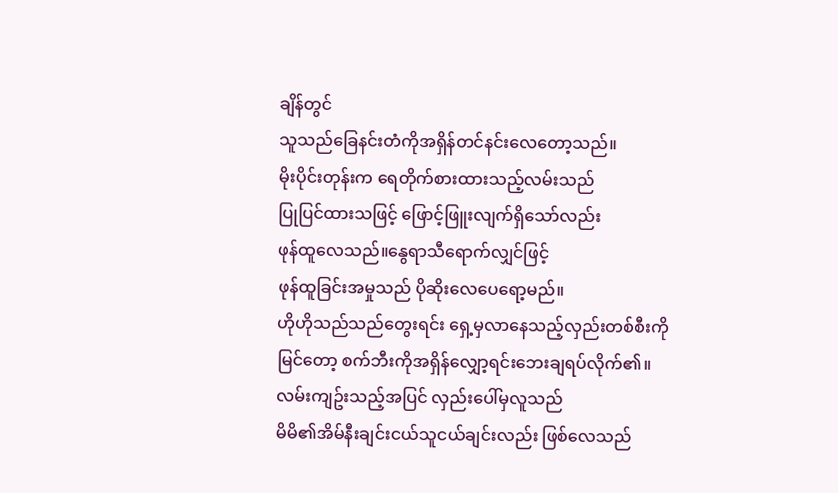ချိန်တွင်
သူသည်ခြေနင်းတံကိုအရှိန်တင်နင်းလေတော့သည်။
မိုးပိုင်းတုန်းက ရေတိုက်စားထားသည့်လမ်းသည်
ပြုပြင်ထားသဖြင့် ဖြောင့်ဖြူးလျက်ရှိသော်လည်း
ဖုန်ထူလေသည်။နွေရာသီရောက်လျှင်ဖြင့်
ဖုန်ထူခြင်းအမှုသည် ပိုဆိုးလေပေရော့မည်။
ဟိုဟိုသည်သည်တွေးရင်း ရှေ့မှလာနေသည့်လှည်းတစ်စီးကို
မြင်တော့ စက်ဘီးကိုအရှိန်လျှော့ရင်းဘေးချရပ်လိုက်၏။
လမ်းကျဥ်းသည့်အပြင် လှည်းပေါ်မှလူသည်
မိမိ၏အိမ်နီးချင်းငယ်သူငယ်ချင်းလည်း ဖြစ်လေသည်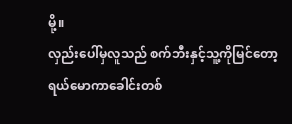မို့။
လှည်းပေါ်မှလူသည် စက်ဘီးနှင့်သူ့ကိုမြင်တော့
ရယ်မောကာခေါင်းတစ်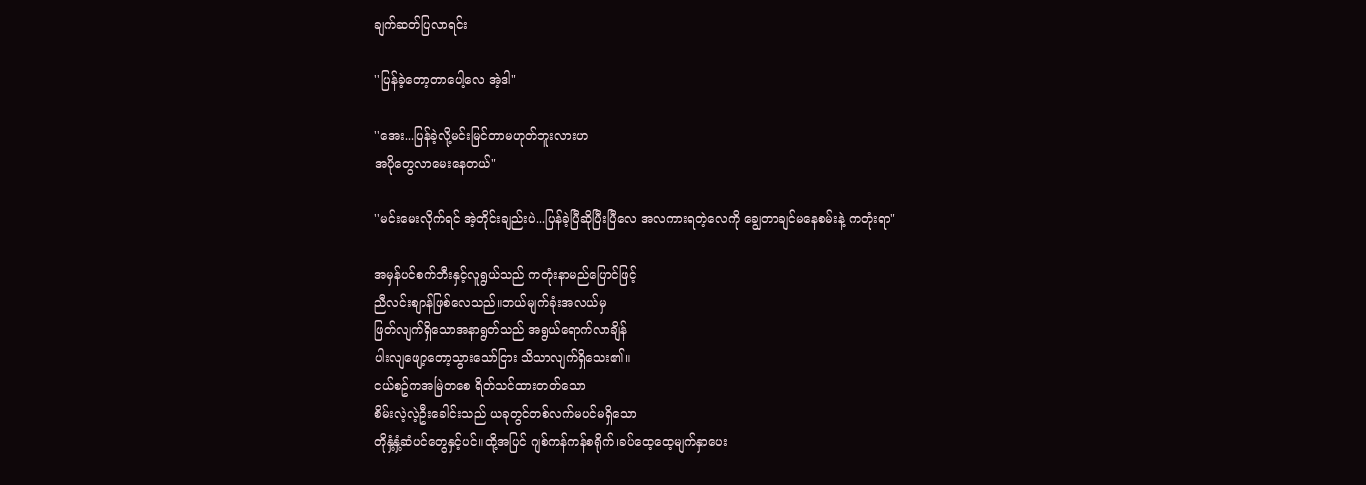ချက်ဆတ်ပြလာရင်း

''ပြန်ခဲ့တော့တာပေါ့လေ အဲ့ဒါ"

''အေး...ပြန်ခဲ့လို့မင်းမြင်တာမဟုတ်ဘူးလားဟ
အပိုတွေလာမေးနေတယ်"

''မင်းမေးလိုက်ရင် အဲ့တိုင်းချည်းပဲ...ပြန်ခဲ့ပြီဆိုပြီးပြီလေ အလကားရတဲ့လေကို ချွေတာချင်မနေစမ်းနဲ့ ကတုံးရာ"

အမှန်ပင်စက်ဘီးနှင့်လူရွယ်သည် ကတုံးနာမည်ပြောင်ဖြင့်
ညီလင်းစျာန်ဖြစ်လေသည်။ဘယ်မျက်ခုံးအလယ်မှ
ဖြတ်လျက်ရှိသောအနာရွတ်သည် အရွယ်ရောက်လာချိန်
ပါးလျဖျော့တော့သွားသော်ငြား သိသာလျက်ရှိသေး၏။
ငယ်စဥ်ကအမြဲတစေ ရိတ်သင်ထားတတ်သော
စိမ်းလဲ့လဲ့ဦးခေါင်းသည် ယခုတွင်တစ်လက်မပင်မရှိသော
တိုနှံ့နှံ့ဆံပင်တွေနှင့်ပင်။ထို့အပြင် ဂျစ်ကန်ကန်စရိုက်၊ခပ်ထေ့ထေ့မျက်နှာပေး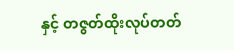နှင့် တဇွတ်ထိုးလုပ်တတ်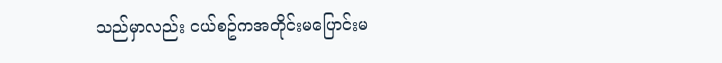သည်မှာလည်း ငယ်စဥ်ကအတိုင်းမပြောင်းမ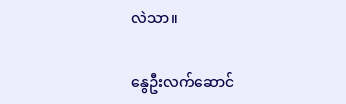လဲသာ။

နွေဦးလက်ဆောင်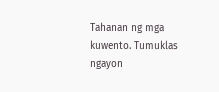Tahanan ng mga kuwento. Tumuklas ngayon